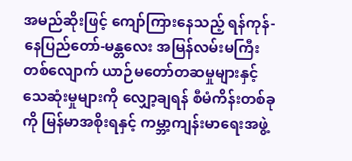အမည်ဆိုးဖြင့် ကျော်ကြားနေသည့် ရန်ကုန်-နေပြည်တော်-မန္တလေး အမြန်လမ်းမကြီးတစ်လျောက် ယာဉ်မတော်တဆမှုများနှင့် သေဆုံးမှုများကို လျှော့ချရန် စီမံကိန်းတစ်ခုကို မြန်မာအစိုးရနှင့် ကမ္ဘာ့ကျန်းမာရေးအဖွဲ့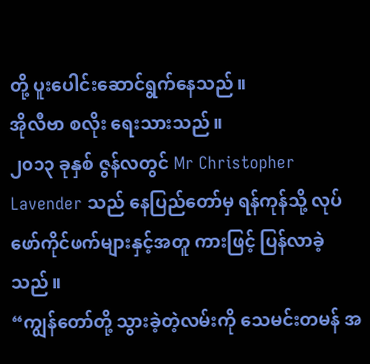တို့ ပူးပေါင်းဆောင်ရွက်နေသည်။
အိုလီဗာ စလိုး ရေးသားသည်။
၂၀၁၃ ခုနှစ် ဇွန်လတွင် Mr Christopher Lavender သည် နေပြည်တော်မှ ရန်ကုန်သို့ လုပ်ဖော်ကိုင်ဖက်များနှင့်အတူ ကားဖြင့် ပြန်လာခဲ့သည်။
“ကျွန်တော်တို့ သွားခဲ့တဲ့လမ်းကို သေမင်းတမန် အ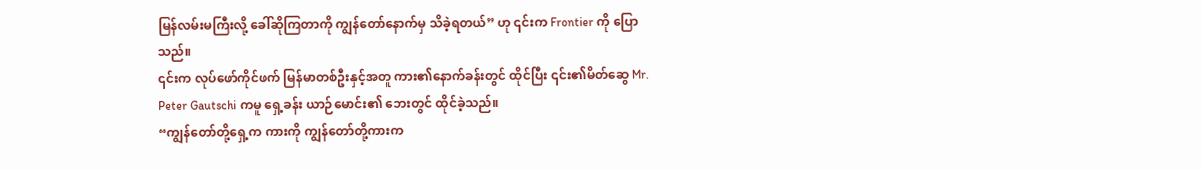မြန်လမ်းမကြီးလို့ ခေါ်ဆိုကြတာကို ကျွန်တော်နောက်မှ သိခဲ့ရတယ်” ဟု ၎င်းက Frontier ကို ပြောသည်။
၎င်းက လုပ်ဖော်ကိုင်ဖက် မြန်မာတစ်ဦးနှင့်အတူ ကား၏နောက်ခန်းတွင် ထိုင်ပြီး ၎င်း၏မိတ်ဆွေ Mr. Peter Gautschi ကမူ ရှေ့ခန်း ယာဉ်မောင်း၏ ဘေးတွင် ထိုင်ခဲ့သည်။
“ကျွန်တော်တို့ရှေ့က ကားကို ကျွန်တော်တို့ကားက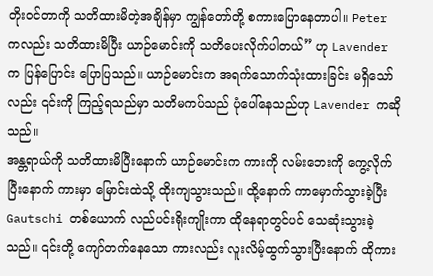တိုးဝင်တာကို သတိထားမိတဲ့အချိန်မှာ ကျွန်တော်တို့ စကားပြောနေတာပါ။ Peter ကလည်း သတိထားမိပြီး ယာဉ်မောင်းကို သတိပေးလိုက်ပါတယ်” ဟု Lavender က ပြန်ပြောင်း ပြောပြသည်။ ယာဉ်မောင်းက အရက်သောက်သုံးထားခြင်း မရှိသော်လည်း ၎င်းကို ကြည့်ရသည်မှာ သတိမကပ်သည် ပုံပေါ်နေသည်ဟု Lavender ကဆိုသည်။
အန္တရာယ်ကို သတိထားမိပြီးနောက် ယာဉ်မောင်းက ကားကို လမ်းဘေးကို ကွေ့လိုက်ပြီးနောက် ကားမှာ မြောင်းထဲသို့ ထိုးကျသွားသည်။ ထို့နောက် ကာမှောက်သွားခဲ့ပြီး Gautschi တစ်ယောက် လည်ပင်းရိုးကျိုးကာ ထိုနေရာတွင်ပင် သေဆုံးသွားခဲ့သည်။ ၎င်းတို့ ကျော်တက်နေသော ကားလည်း လူးလိမ့်ထွက်သွားပြီးနောက် ထိုကား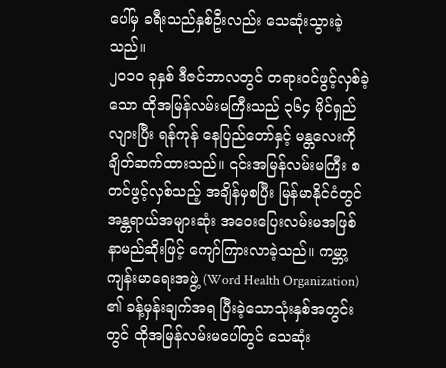ပေါ်မှ ခရီးသည်နှစ်ဦးလည်း သေဆုံးသွားခဲ့သည်။
၂၀၁၀ ခုနှစ် ဒီဇင်ဘာလတွင် တရားဝင်ဖွင့်လှစ်ခဲ့သော ထိုအမြန်လမ်းမကြီးသည် ၃၆၄ မိုင်ရှည်လျားပြီး ရန်ကုန် နေပြည်တော်နှင့် မန္တလေးကို ချိတ်ဆက်ထားသည်။ ၎င်းအမြန်လမ်းမကြီး စတင်ဖွင့်လှစ်သည့် အချိန်မှစပြီး မြန်မာနိုင်ငံတွင် အန္တရာယ်အများဆုံး အဝေးပြေးလမ်းမအဖြစ် နာမည်ဆိုးဖြင့် ကျော်ကြားလာခဲ့သည်။ ကမ္ဘာ့ကျန်းမာရေးအဖွဲ့ (Word Health Organization) ၏ ခန့်မှန်းချက်အရ ပြီးခဲ့သောသုံးနှစ်အတွင်းတွင် ထိုအမြန်လမ်းမပေါ်တွင် သေဆုံး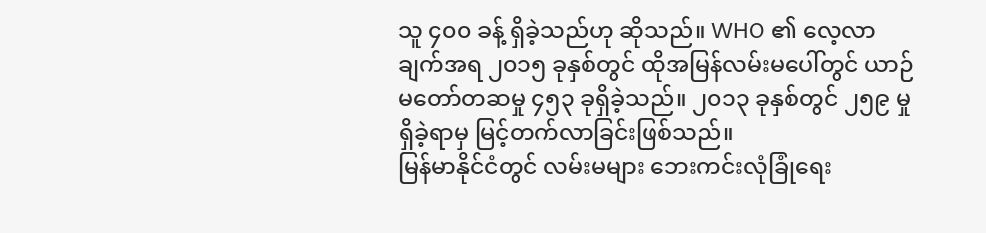သူ ၄၀၀ ခန့် ရှိခဲ့သည်ဟု ဆိုသည်။ WHO ၏ လေ့လာချက်အရ ၂၀၁၅ ခုနှစ်တွင် ထိုအမြန်လမ်းမပေါ်တွင် ယာဉ်မတော်တဆမှု ၄၅၃ ခုရှိခဲ့သည်။ ၂၀၁၃ ခုနှစ်တွင် ၂၅၉ မှုရှိခဲ့ရာမှ မြင့်တက်လာခြင်းဖြစ်သည်။
မြန်မာနိုင်ငံတွင် လမ်းမများ ဘေးကင်းလုံခြုံရေး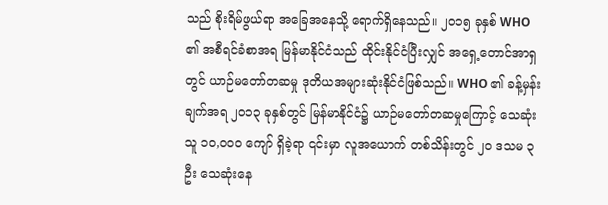သည် စိုးရိမ်ဖွယ်ရာ အခြေအနေသို့ ရောက်ရှိနေသည်။ ၂၀၁၅ ခုနှစ် WHO ၏ အစီရင်ခံစာအရ မြန်မာနိုင်ငံသည် ထိုင်းနိုင်ငံပြီးလျှင် အရှေ့တောင်အာရှတွင် ယာဉ်မတော်တဆမှု ဒုတိယအများဆုံးနိုင်ငံဖြစ်သည်။ WHO ၏ ခန့်မှန်းချက်အရ ၂၀၁၃ ခုနှစ်တွင် မြန်မာနိုင်ငံ၌ ယာဉ်မတော်တဆမှုကြောင့် သေဆုံးသူ ၁၀,၀၀၀ ကျော် ရှိခဲ့ရာ ၎င်းမှာ လူအယောက် တစ်သိန်းတွင် ၂၀ ဒသမ ၃ ဦး သေဆုံးနေ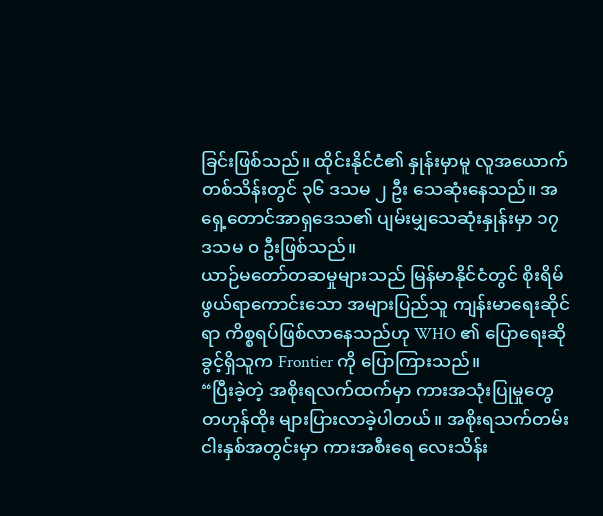ခြင်းဖြစ်သည်။ ထိုင်းနိုင်ငံ၏ နှုန်းမှာမူ လူအယောက်တစ်သိန်းတွင် ၃၆ ဒသမ ၂ ဦး သေဆုံးနေသည်။ အရှေ့တောင်အာရှဒေသ၏ ပျမ်းမျှသေဆုံးနှုန်းမှာ ၁၇ ဒသမ ၀ ဦးဖြစ်သည်။
ယာဉ်မတော်တဆမှုများသည် မြန်မာနိုင်ငံတွင် စိုးရိမ်ဖွယ်ရာကောင်းသော အများပြည်သူ ကျန်းမာရေးဆိုင်ရာ ကိစ္စရပ်ဖြစ်လာနေသည်ဟု WHO ၏ ပြောရေးဆိုခွင့်ရှိသူက Frontier ကို ပြောကြားသည်။
“ပြီးခဲ့တဲ့ အစိုးရလက်ထက်မှာ ကားအသုံးပြုမှုတွေ တဟုန်ထိုး များပြားလာခဲ့ပါတယ်။ အစိုးရသက်တမ်း ငါးနှစ်အတွင်းမှာ ကားအစီးရေ လေးသိန်း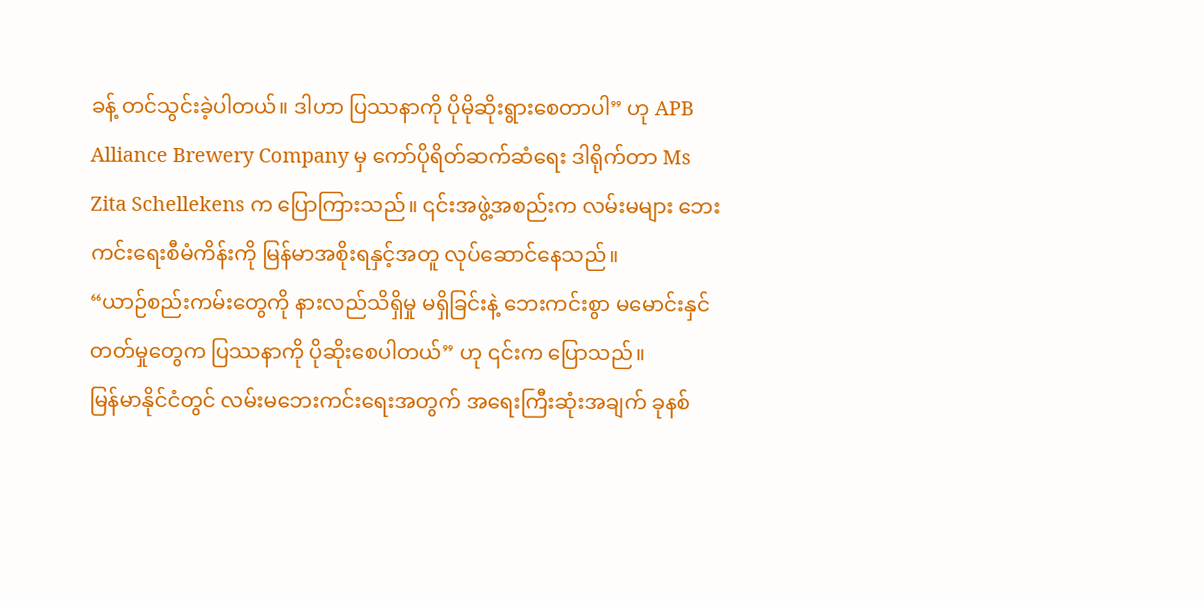ခန့် တင်သွင်းခဲ့ပါတယ်။ ဒါဟာ ပြဿနာကို ပိုမိုဆိုးရွားစေတာပါ” ဟု APB Alliance Brewery Company မှ ကော်ပိုရိတ်ဆက်ဆံရေး ဒါရိုက်တာ Ms Zita Schellekens က ပြောကြားသည်။ ၎င်းအဖွဲ့အစည်းက လမ်းမများ ဘေးကင်းရေးစီမံကိန်းကို မြန်မာအစိုးရနှင့်အတူ လုပ်ဆောင်နေသည်။
“ယာဉ်စည်းကမ်းတွေကို နားလည်သိရှိမှု မရှိခြင်းနဲ့ ဘေးကင်းစွာ မမောင်းနှင်တတ်မှုတွေက ပြဿနာကို ပိုဆိုးစေပါတယ်” ဟု ၎င်းက ပြောသည်။
မြန်မာနိုင်ငံတွင် လမ်းမဘေးကင်းရေးအတွက် အရေးကြီးဆုံးအချက် ခုနစ်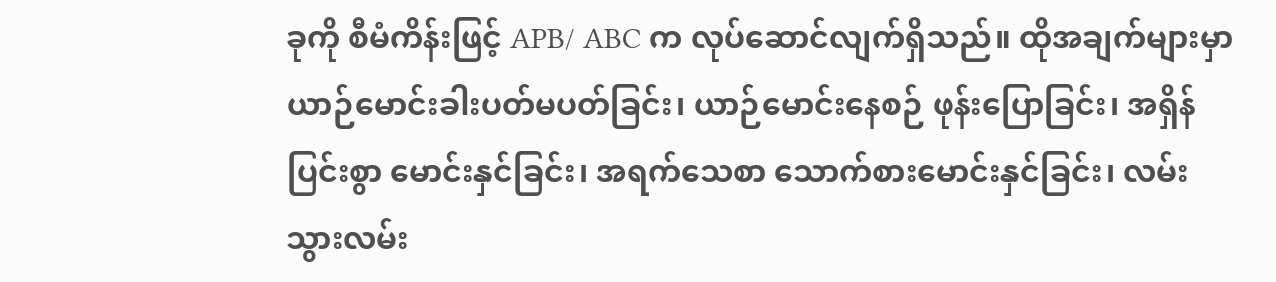ခုကို စီမံကိန်းဖြင့် APB/ ABC က လုပ်ဆောင်လျက်ရှိသည်။ ထိုအချက်များမှာ ယာဉ်မောင်းခါးပတ်မပတ်ခြင်း၊ ယာဉ်မောင်းနေစဉ် ဖုန်းပြောခြင်း၊ အရှိန်ပြင်းစွာ မောင်းနှင်ခြင်း၊ အရက်သေစာ သောက်စားမောင်းနှင်ခြင်း၊ လမ်းသွားလမ်း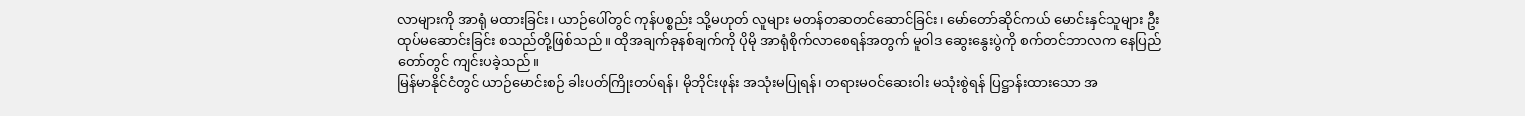လာများကို အာရုံ မထားခြင်း၊ ယာဉ်ပေါ်တွင် ကုန်ပစ္စည်း သို့မဟုတ် လူများ မတန်တဆတင်ဆောင်ခြင်း၊ မော်တော်ဆိုင်ကယ် မောင်းနှင်သူများ ဦးထုပ်မဆောင်းခြင်း စသည်တို့ဖြစ်သည်။ ထိုအချက်ခုနစ်ချက်ကို ပိုမို အာရုံစိုက်လာစေရန်အတွက် မူဝါဒ ဆွေးနွေးပွဲကို စက်တင်ဘာလက နေပြည်တော်တွင် ကျင်းပခဲ့သည်။
မြန်မာနိုင်ငံတွင် ယာဉ်မောင်းစဉ် ခါးပတ်ကြိုးတပ်ရန်၊ မိုဘိုင်းဖုန်း အသုံးမပြုရန်၊ တရားမဝင်ဆေးဝါး မသုံးစွဲရန် ပြဋ္ဌာန်းထားသော အ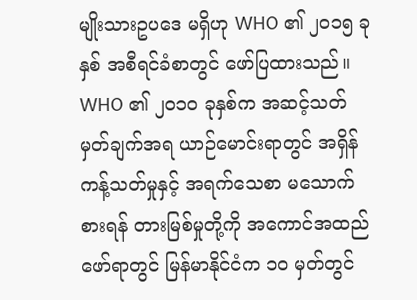မျိုးသားဥပဒေ မရှိဟု WHO ၏ ၂၀၁၅ ခုနှစ် အစီရင်ခံစာတွင် ဖော်ပြထားသည်။ WHO ၏ ၂၀၁၀ ခုနှစ်က အဆင့်သတ်မှတ်ချက်အရ ယာဉ်မောင်းရာတွင် အရှိန်ကန့်သတ်မှုနှင့် အရက်သေစာ မသောက်စားရန် တားမြစ်မှုတို့ကို အကောင်အထည်ဖော်ရာတွင် မြန်မာနိုင်ငံက ၁၀ မှတ်တွင်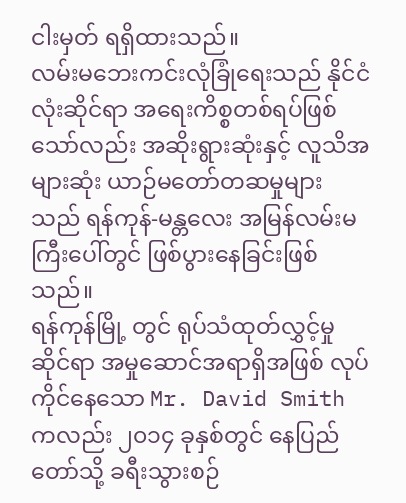ငါးမှတ် ရရှိထားသည်။
လမ်းမဘေးကင်းလုံခြုံရေးသည် နိုင်ငံလုံးဆိုင်ရာ အရေးကိစ္စတစ်ရပ်ဖြစ်သော်လည်း အဆိုးရွားဆုံးနှင့် လူသိအများဆုံး ယာဉ်မတော်တဆမှုများသည် ရန်ကုန်-မန္တလေး အမြန်လမ်းမကြီးပေါ်တွင် ဖြစ်ပွားနေခြင်းဖြစ်သည်။
ရန်ကုန်မြို့ တွင် ရုပ်သံထုတ်လွှင့်မှုဆိုင်ရာ အမှုဆောင်အရာရှိအဖြစ် လုပ်ကိုင်နေသော Mr. David Smith ကလည်း ၂၀၁၄ ခုနှစ်တွင် နေပြည်တော်သို့ ခရီးသွားစဉ်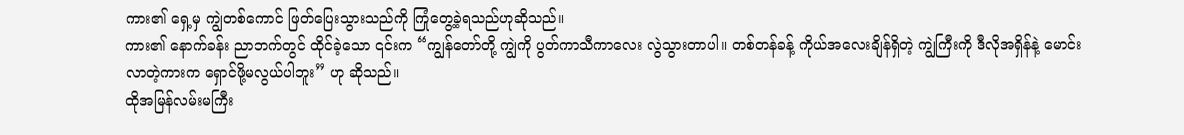ကား၏ ရှေ့မှ ကျွဲတစ်ကောင် ဖြတ်ပြေးသွားသည်ကို ကြုံတွေ့ခဲ့ရသည်ဟုဆိုသည်။
ကား၏ နောက်ခန်း ညာဘက်တွင် ထိုင်ခဲ့သော ၎င်းက “ကျွန်တော်တို့ ကျွဲကို ပွတ်ကာသီကာလေး လွဲသွားတာပါ။ တစ်တန်ခန့် ကိုယ်အလေးချိန်ရှိတဲ့ ကျွဲကြီးကို ဒီလိုအရှိန်နဲ့ မောင်းလာတဲ့ကားက ရှောင်ဖို့မလွယ်ပါဘူး” ဟု ဆိုသည်။
ထိုအမြန်လမ်းမကြီး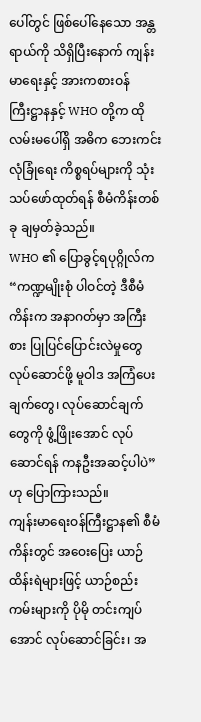ပေါ်တွင် ဖြစ်ပေါ်နေသော အန္တရာယ်ကို သိရှိပြီးနောက် ကျန်းမာရေးနှင့် အားကစားဝန်ကြီးဋ္ဌာနနှင့် WHO တို့က ထိုလမ်းမပေါ်ရှိ အဓိက ဘေးကင်းလုံခြုံရေး ကိစ္စရပ်များကို သုံးသပ်ဖော်ထုတ်ရန် စီမံကိန်းတစ်ခု ချမှတ်ခဲ့သည်။
WHO ၏ ပြောခွင့်ရပုဂ္ဂိုလ်က “ကဏ္ဍမျိုးစုံ ပါဝင်တဲ့ ဒီစီမံကိန်းက အနာဂတ်မှာ အကြီးစား ပြုပြင်ပြောင်းလဲမှုတွေ လုပ်ဆောင်ဖို့ မူဝါဒ အကြံပေးချက်တွေ၊ လုပ်ဆောင်ချက်တွေကို ဖွံ့ဖြိုးအောင် လုပ်ဆောင်ရန် ကနဦးအဆင့်ပါပဲ” ဟု ပြောကြားသည်။
ကျန်းမာရေးဝန်ကြီးဋ္ဌာန၏ စီမံကိန်းတွင် အဝေးပြေး ယာဉ်ထိန်းရဲများဖြင့် ယာဉ်စည်းကမ်းများကို ပိုမို တင်းကျပ်အောင် လုပ်ဆောင်ခြင်း၊ အ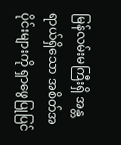မြန်လမ်းမကြီးရှိ အန္တရာယ်ရှိသော အစိတ်အပိုင်းများကို ရှာဖွေပြုပြင်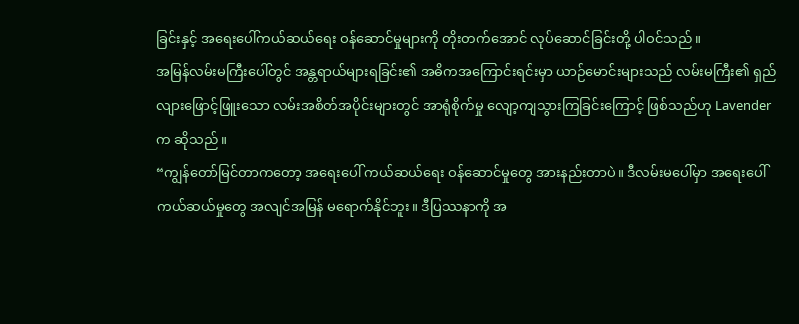ခြင်းနှင့် အရေးပေါ်ကယ်ဆယ်ရေး ဝန်ဆောင်မှုများကို တိုးတက်အောင် လုပ်ဆောင်ခြင်းတို့ ပါဝင်သည်။
အမြန်လမ်းမကြီးပေါ်တွင် အန္တရာယ်များရခြင်း၏ အဓိကအကြောင်းရင်းမှာ ယာဉ်မောင်းများသည် လမ်းမကြီး၏ ရှည်လျားဖြောင့်ဖြူးသော လမ်းအစိတ်အပိုင်းများတွင် အာရုံစိုက်မှု လျော့ကျသွားကြခြင်းကြောင့် ဖြစ်သည်ဟု Lavender က ဆိုသည်။
“ကျွန်တော်မြင်တာကတော့ အရေးပေါ် ကယ်ဆယ်ရေး ဝန်ဆောင်မှုတွေ အားနည်းတာပဲ။ ဒီလမ်းမပေါ်မှာ အရေးပေါ်ကယ်ဆယ်မှုတွေ အလျင်အမြန် မရောက်နိုင်ဘူး။ ဒီပြဿနာကို အ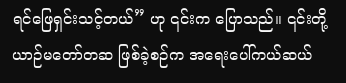ရင်ဖြေရှင်းသင့်တယ်” ဟု ၎င်းက ပြောသည်။ ၎င်းတို့ ယာဉ်မတော်တဆ ဖြစ်ခဲ့စဉ်က အရေးပေါ်ကယ်ဆယ်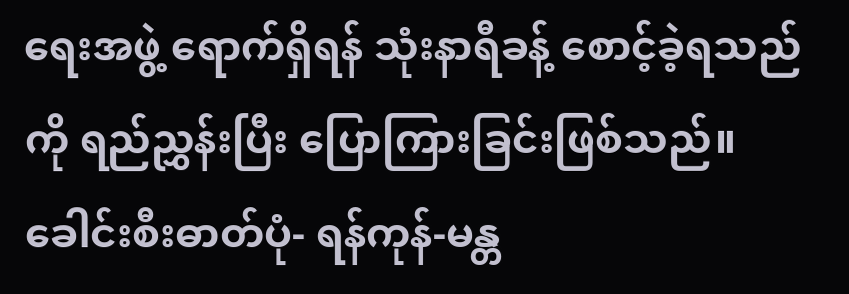ရေးအဖွဲ့ ရောက်ရှိရန် သုံးနာရီခန့် စောင့်ခဲ့ရသည်ကို ရည်ညွှန်းပြီး ပြောကြားခြင်းဖြစ်သည်။
ခေါင်းစီးဓာတ်ပုံ- ရန်ကုန်-မန္တ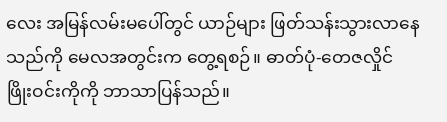လေး အမြန်လမ်းမပေါ်တွင် ယာဉ်များ ဖြတ်သန်းသွားလာနေသည်ကို မေလအတွင်းက တွေ့ရစဉ်။ ဓာတ်ပုံ-တေဇလှိုင်
ဖြိုးဝင်းကိုကို ဘာသာပြန်သည်။